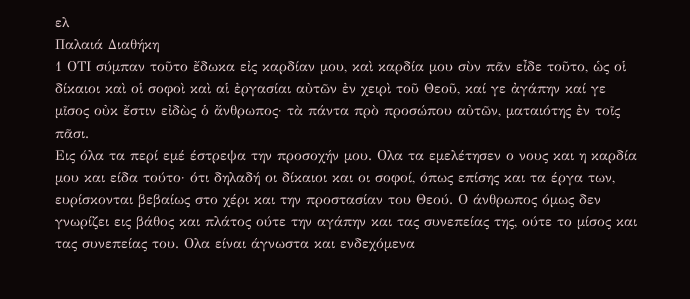ελ
Παλαιά Διαθήκη
1 ΟΤΙ σύμπαν τοῦτο ἔδωκα εἰς καρδίαν μου, καὶ καρδία μου σὺν πᾶν εἶδε τοῦτο, ὡς οἱ δίκαιοι καὶ οἱ σοφοὶ καὶ αἱ ἐργασίαι αὐτῶν ἐν χειρὶ τοῦ Θεοῦ, καί γε ἀγάπην καί γε μῖσος οὐκ ἔστιν εἰδὼς ὁ ἄνθρωπος· τὰ πάντα πρὸ προσώπου αὐτῶν, ματαιότης ἐν τοῖς πᾶσι.
Εις όλα τα περί εμέ έστρεψα την προσοχήν μου. Ολα τα εμελέτησεν ο νους και η καρδία μου και είδα τούτο· ότι δηλαδή οι δίκαιοι και οι σοφοί, όπως επίσης και τα έργα των, ευρίσκονται βεβαίως στο χέρι και την προστασίαν του Θεού. Ο άνθρωπος όμως δεν γνωρίζει εις βάθος και πλάτος ούτε την αγάπην και τας συνεπείας της, ούτε το μίσος και τας συνεπείας του. Ολα είναι άγνωστα και ενδεχόμενα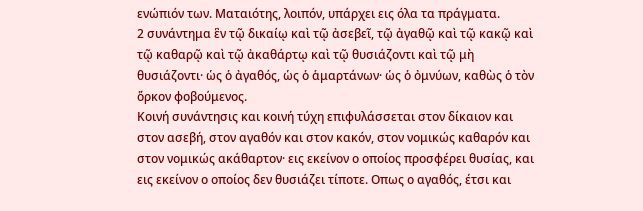ενώπιόν των. Ματαιότης, λοιπόν, υπάρχει εις όλα τα πράγματα.
2 συνάντημα ἓν τῷ δικαίῳ καὶ τῷ ἀσεβεῖ, τῷ ἀγαθῷ καὶ τῷ κακῷ καὶ τῷ καθαρῷ καὶ τῷ ἀκαθάρτῳ καὶ τῷ θυσιάζοντι καὶ τῷ μὴ θυσιάζοντι· ὡς ὁ ἀγαθός, ὡς ὁ ἁμαρτάνων· ὡς ὁ ὀμνύων, καθὼς ὁ τὸν ὅρκον φοβούμενος.
Κοινή συνάντησις και κοινή τύχη επιφυλάσσεται στον δίκαιον και στον ασεβή, στον αγαθόν και στον κακόν, στον νομικώς καθαρόν και στον νομικώς ακάθαρτον· εις εκείνον ο οποίος προσφέρει θυσίας, και εις εκείνον ο οποίος δεν θυσιάζει τίποτε. Οπως ο αγαθός, έτσι και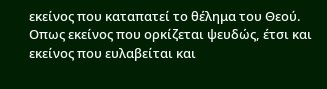εκείνος που καταπατεί το θέλημα του Θεού. Οπως εκείνος που ορκίζεται ψευδώς, έτσι και εκείνος που ευλαβείται και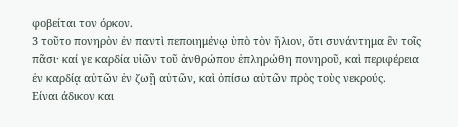φοβείται τον όρκον.
3 τοῦτο πονηρὸν ἐν παντὶ πεποιημένῳ ὑπὸ τὸν ἥλιον, ὅτι συνάντημα ἓν τοῖς πᾶσι· καί γε καρδία υἱῶν τοῦ ἀνθρώπου ἐπληρώθη πονηροῦ, καὶ περιφέρεια ἐν καρδίᾳ αὐτῶν ἐν ζωῇ αὐτῶν, καὶ ὀπίσω αὐτῶν πρὸς τοὺς νεκρούς.
Είναι άδικον και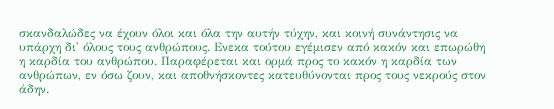σκανδαλώδες να έχουν όλοι και όλα την αυτήν τύχην, και κοινή συνάντησις να υπάρχη δι' όλους τους ανθρώπους. Ενεκα τούτου εγέμισεν από κακόν και επωρώθη η καρδία του ανθρώπου. Παραφέρεται και ορμά προς το κακόν η καρδία των ανθρώπων, εν όσω ζουν, και αποθνήσκοντες κατευθύνονται προς τους νεκρούς στον άδην.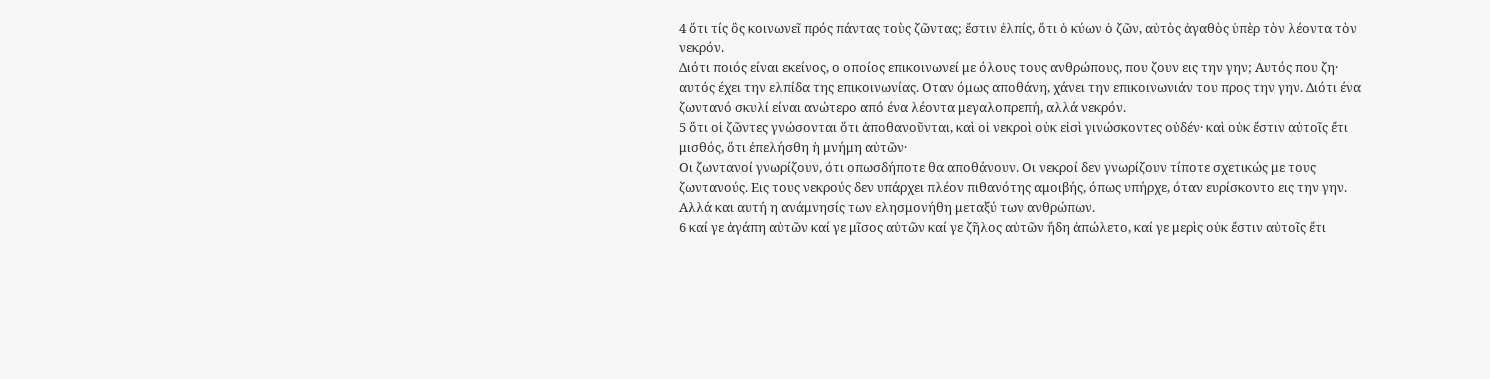4 ὅτι τίς ὃς κοινωνεῖ πρός πάντας τοὺς ζῶντας; ἔστιν ἐλπίς, ὅτι ὁ κύων ὁ ζῶν, αὐτὸς ἀγαθὸς ὑπὲρ τὸν λέοντα τὸν νεκρόν.
Διότι ποιός είναι εκείνος, ο οποίος επικοινωνεί με όλους τους ανθρώπους, που ζουν εις την γην; Αυτός που ζη· αυτός έχει την ελπίδα της επικοινωνίας. Οταν όμως αποθάνη, χάνει την επικοινωνιάν του προς την γην. Διότι ένα ζωντανό σκυλί είναι ανώτερο από ένα λέοντα μεγαλοπρεπή, αλλά νεκρόν.
5 ὅτι οἱ ζῶντες γνώσονται ὅτι ἀποθανοῦνται, καὶ οἱ νεκροὶ οὐκ εἰσὶ γινώσκοντες οὐδέν· καὶ οὐκ ἔστιν αὐτοῖς ἔτι μισθός, ὅτι ἐπελήσθη ἡ μνήμη αὐτῶν·
Οι ζωντανοί γνωρίζουν, ότι οπωσδήποτε θα αποθάνουν. Οι νεκροί δεν γνωρίζουν τίποτε σχετικώς με τους ζωντανούς. Εις τους νεκρούς δεν υπάρχει πλέον πιθανότης αμοιβής, όπως υπήρχε, όταν ευρίσκοντο εις την γην. Αλλά και αυτή η ανάμνησίς των ελησμονήθη μεταξύ των ανθρώπων.
6 καί γε ἀγάπη αὐτῶν καί γε μῖσος αὐτῶν καί γε ζῆλος αὐτῶν ἤδη ἀπώλετο, καί γε μερὶς οὐκ ἔστιν αὐτοῖς ἔτι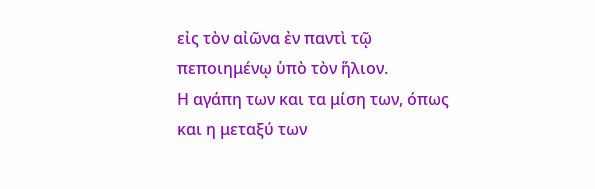εἰς τὸν αἰῶνα ἐν παντὶ τῷ πεποιημένῳ ὑπὸ τὸν ἥλιον.
Η αγάπη των και τα μίση των, όπως και η μεταξύ των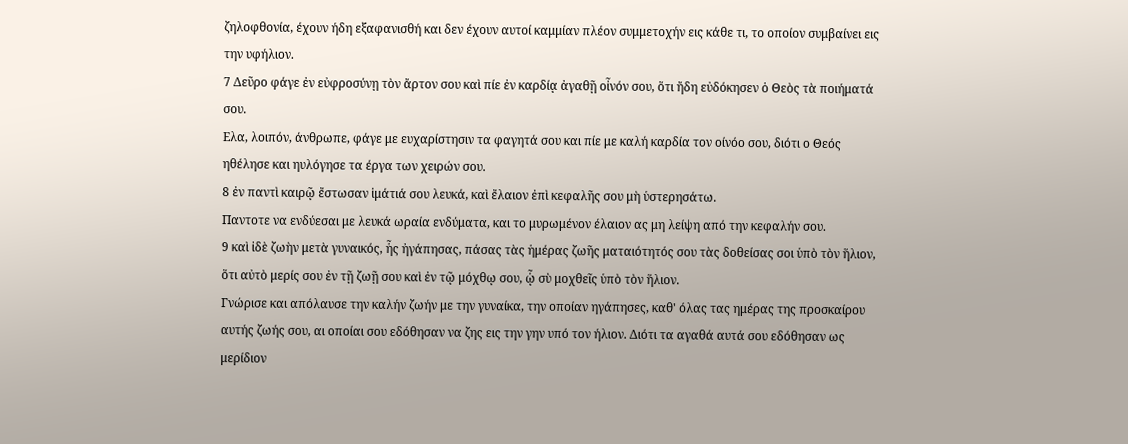ζηλοφθονία, έχουν ήδη εξαφανισθή και δεν έχουν αυτοί καμμίαν πλέον συμμετοχήν εις κάθε τι, το οποίον συμβαίνει εις την υφήλιον.
7 Δεῦρο φάγε ἐν εὐφροσύνῃ τὸν ἄρτον σου καὶ πίε ἐν καρδίᾳ ἀγαθῇ οἶνόν σου, ὅτι ἤδη εὐδόκησεν ὁ Θεὸς τὰ ποιήματά σου.
Ελα, λοιπόν, άνθρωπε, φάγε με ευχαρίστησιν τα φαγητά σου και πίε με καλή καρδία τον οίνόο σου, διότι ο Θεός ηθέλησε και ηυλόγησε τα έργα των χειρών σου.
8 ἐν παντὶ καιρῷ ἔστωσαν ἱμάτιά σου λευκά, καὶ ἔλαιον ἐπὶ κεφαλῆς σου μὴ ὑστερησάτω.
Παντοτε να ενδύεσαι με λευκά ωραία ενδύματα, και το μυρωμένον έλαιον ας μη λείψη από την κεφαλήν σου.
9 καὶ ἰδὲ ζωὴν μετὰ γυναικός, ἧς ἠγάπησας, πάσας τὰς ἡμέρας ζωῆς ματαιότητός σου τὰς δοθείσας σοι ὑπὸ τὸν ἥλιον, ὅτι αὐτὸ μερίς σου ἐν τῇ ζωῇ σου καὶ ἐν τῷ μόχθῳ σου, ᾧ σὺ μοχθεῖς ὑπὸ τὸν ἥλιον.
Γνώρισε και απόλαυσε την καλήν ζωήν με την γυναίκα, την οποίαν ηγάπησες, καθ' όλας τας ημέρας της προσκαίρου αυτής ζωής σου, αι οποίαι σου εδόθησαν να ζης εις την γην υπό τον ήλιον. Διότι τα αγαθά αυτά σου εδόθησαν ως μερίδιον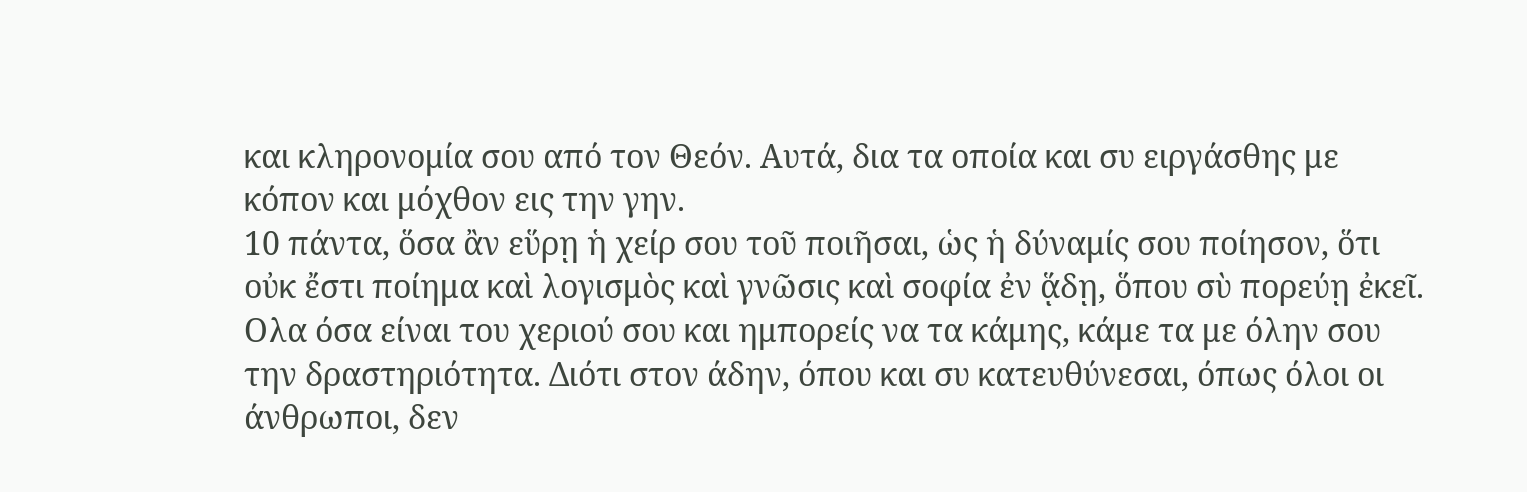και κληρονομία σου από τον Θεόν. Αυτά, δια τα οποία και συ ειργάσθης με κόπον και μόχθον εις την γην.
10 πάντα, ὅσα ἂν εὕρῃ ἡ χείρ σου τοῦ ποιῆσαι, ὡς ἡ δύναμίς σου ποίησον, ὅτι οὐκ ἔστι ποίημα καὶ λογισμὸς καὶ γνῶσις καὶ σοφία ἐν ᾅδῃ, ὅπου σὺ πορεύῃ ἐκεῖ.
Ολα όσα είναι του χεριού σου και ημπορείς να τα κάμης, κάμε τα με όλην σου την δραστηριότητα. Διότι στον άδην, όπου και συ κατευθύνεσαι, όπως όλοι οι άνθρωποι, δεν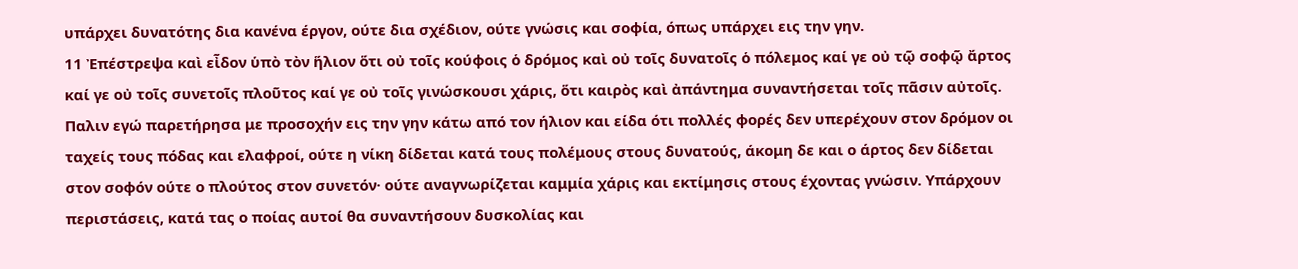υπάρχει δυνατότης δια κανένα έργον, ούτε δια σχέδιον, ούτε γνώσις και σοφία, όπως υπάρχει εις την γην.
11 Ἐπέστρεψα καὶ εἶδον ὑπὸ τὸν ἥλιον ὅτι οὐ τοῖς κούφοις ὁ δρόμος καὶ οὐ τοῖς δυνατοῖς ὁ πόλεμος καί γε οὐ τῷ σοφῷ ἄρτος καί γε οὐ τοῖς συνετοῖς πλοῦτος καί γε οὐ τοῖς γινώσκουσι χάρις, ὅτι καιρὸς καὶ ἀπάντημα συναντήσεται τοῖς πᾶσιν αὐτοῖς.
Παλιν εγώ παρετήρησα με προσοχήν εις την γην κάτω από τον ήλιον και είδα ότι πολλές φορές δεν υπερέχουν στον δρόμον οι ταχείς τους πόδας και ελαφροί, ούτε η νίκη δίδεται κατά τους πολέμους στους δυνατούς, άκομη δε και ο άρτος δεν δίδεται στον σοφόν ούτε ο πλούτος στον συνετόν· ούτε αναγνωρίζεται καμμία χάρις και εκτίμησις στους έχοντας γνώσιν. Υπάρχουν περιστάσεις, κατά τας ο ποίας αυτοί θα συναντήσουν δυσκολίας και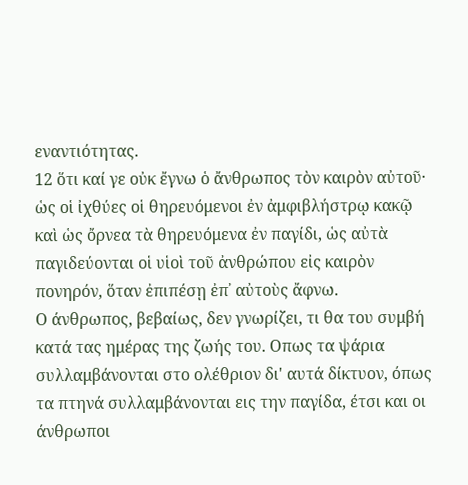εναντιότητας.
12 ὅτι καί γε οὐκ ἔγνω ὁ ἄνθρωπος τὸν καιρὸν αὐτοῦ· ὡς οἱ ἰχθύες οἱ θηρευόμενοι ἐν ἀμφιβλήστρῳ κακῷ καὶ ὡς ὄρνεα τὰ θηρευόμενα ἐν παγίδι, ὡς αὐτὰ παγιδεύονται οἱ υἱοὶ τοῦ ἀνθρώπου εἰς καιρὸν πονηρόν, ὅταν ἐπιπέσῃ ἐπ᾿ αὐτοὺς ἄφνω.
Ο άνθρωπος, βεβαίως, δεν γνωρίζει, τι θα του συμβή κατά τας ημέρας της ζωής του. Οπως τα ψάρια συλλαμβάνονται στο ολέθριον δι' αυτά δίκτυον, όπως τα πτηνά συλλαμβάνονται εις την παγίδα, έτσι και οι άνθρωποι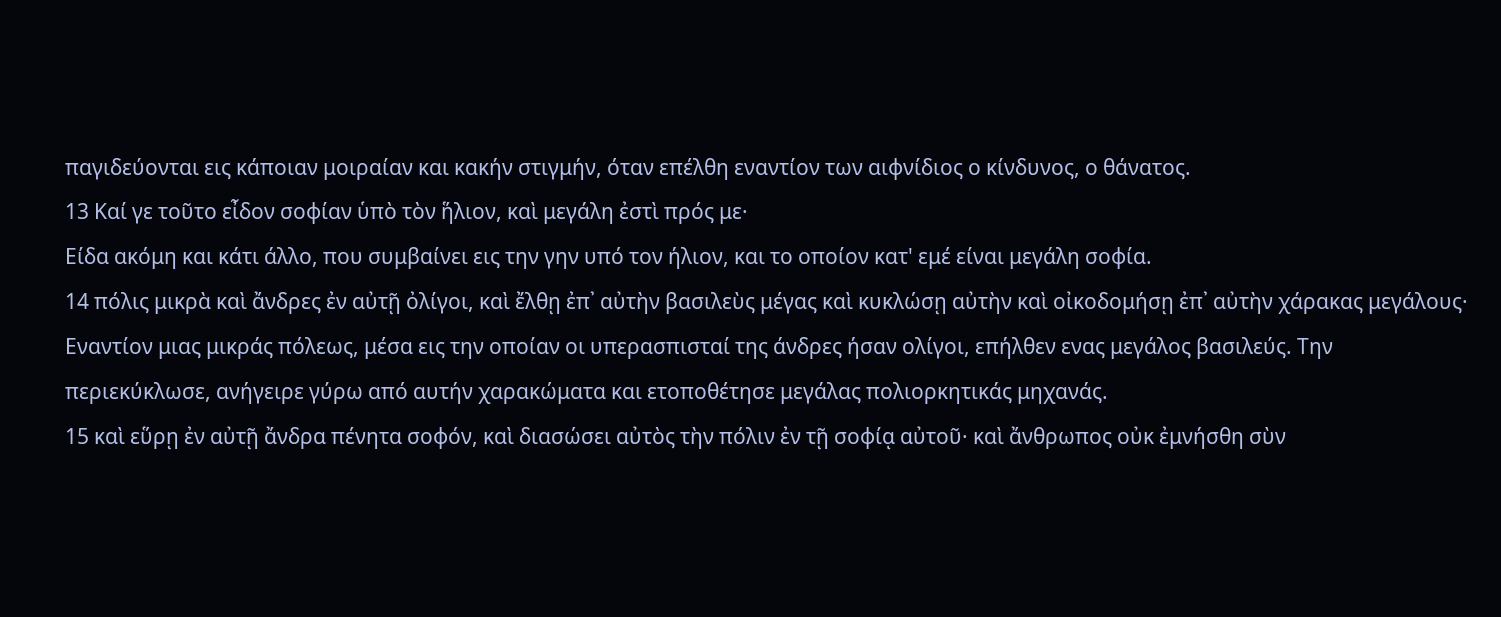παγιδεύονται εις κάποιαν μοιραίαν και κακήν στιγμήν, όταν επέλθη εναντίον των αιφνίδιος ο κίνδυνος, ο θάνατος.
13 Καί γε τοῦτο εἶδον σοφίαν ὑπὸ τὸν ἥλιον, καὶ μεγάλη ἐστὶ πρός με·
Είδα ακόμη και κάτι άλλο, που συμβαίνει εις την γην υπό τον ήλιον, και το οποίον κατ' εμέ είναι μεγάλη σοφία.
14 πόλις μικρὰ καὶ ἄνδρες ἐν αὐτῇ ὀλίγοι, καὶ ἔλθῃ ἐπ᾿ αὐτὴν βασιλεὺς μέγας καὶ κυκλώσῃ αὐτὴν καὶ οἰκοδομήσῃ ἐπ᾿ αὐτὴν χάρακας μεγάλους·
Εναντίον μιας μικράς πόλεως, μέσα εις την οποίαν οι υπερασπισταί της άνδρες ήσαν ολίγοι, επήλθεν ενας μεγάλος βασιλεύς. Την περιεκύκλωσε, ανήγειρε γύρω από αυτήν χαρακώματα και ετοποθέτησε μεγάλας πολιορκητικάς μηχανάς.
15 καὶ εὕρῃ ἐν αὐτῇ ἄνδρα πένητα σοφόν, καὶ διασώσει αὐτὸς τὴν πόλιν ἐν τῇ σοφίᾳ αὐτοῦ· καὶ ἄνθρωπος οὐκ ἐμνήσθη σὺν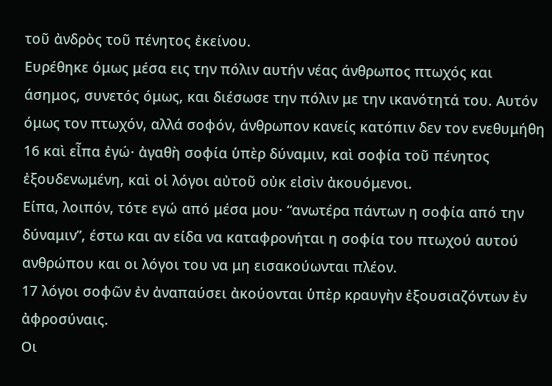τοῦ ἀνδρὸς τοῦ πένητος ἐκείνου.
Ευρέθηκε όμως μέσα εις την πόλιν αυτήν νέας άνθρωπος πτωχός και άσημος, συνετός όμως, και διέσωσε την πόλιν με την ικανότητά του. Αυτόν όμως τον πτωχόν, αλλά σοφόν, άνθρωπον κανείς κατόπιν δεν τον ενεθυμήθη
16 καὶ εἶπα ἐγώ· ἀγαθὴ σοφία ὑπὲρ δύναμιν, καὶ σοφία τοῦ πένητος ἐξουδενωμένη, καὶ οἱ λόγοι αὐτοῦ οὐκ εἰσὶν ἀκουόμενοι.
Είπα, λοιπόν, τότε εγώ από μέσα μου· “ανωτέρα πάντων η σοφία από την δύναμιν”, έστω και αν είδα να καταφρονήται η σοφία του πτωχού αυτού ανθρώπου και οι λόγοι του να μη εισακούωνται πλέον.
17 λόγοι σοφῶν ἐν ἀναπαύσει ἀκούονται ὑπὲρ κραυγὴν ἐξουσιαζόντων ἐν ἀφροσύναις.
Οι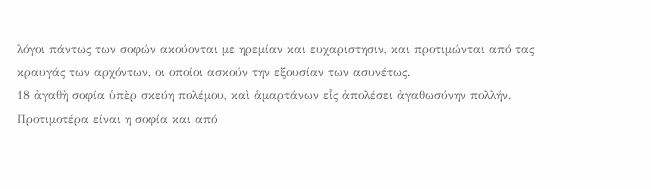λόγοι πάντως των σοφών ακούονται με ηρεμίαν και ευχαριστησιν, και προτιμώνται από τας κραυγάς των αρχόντων, οι οποίοι ασκούν την εξουσίαν των ασυνέτως.
18 ἀγαθὴ σοφία ὑπὲρ σκεύη πολέμου, καὶ ἁμαρτάνων εἷς ἀπολέσει ἀγαθωσύνην πολλήν.
Προτιμοτέρα είναι η σοφία και από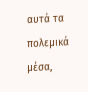αυτά τα πολεμικά μέσα,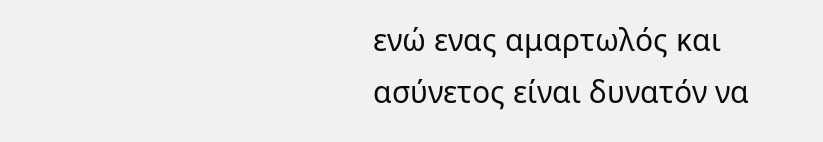ενώ ενας αμαρτωλός και ασύνετος είναι δυνατόν να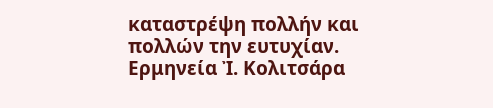καταστρέψη πολλήν και πολλών την ευτυχίαν.
Ερμηνεία Ἰ. Κολιτσάρα